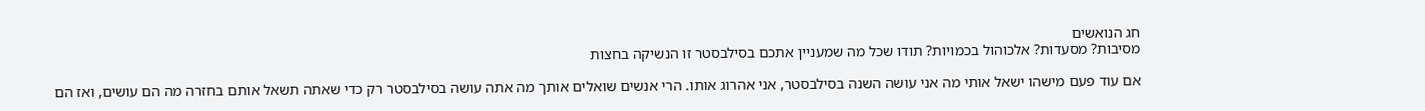חג הנואשים
מסיבות? מסעדות? אלכוהול בכמויות? תודו שכל מה שמעניין אתכם בסילבסטר זו הנשיקה בחצות

אם עוד פעם מישהו ישאל אותי מה אני עושה השנה בסילבסטר, אני אהרוג אותו. הרי אנשים שואלים אותך מה אתה עושה בסילבסטר רק כדי שאתה תשאל אותם בחזרה מה הם עושים, ואז הם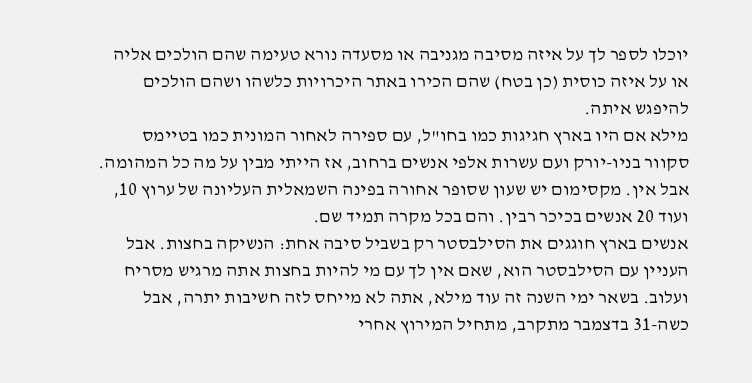יוכלו לספר לך על איזה מסיבה מגניבה או מסעדה נורא טעימה שהם הולכים אליה או על איזה כוסית (כן בטח) שהם הכירו באתר היכרויות כלשהו ושהם הולכים להיפגש איתה.
מילא אם היו בארץ חגיגות כמו בחו"ל, עם ספירה לאחור המונית כמו בטיימס סקוור בניו-יורק ועם עשרות אלפי אנשים ברחוב, אז הייתי מבין על מה כל המהומה. אבל אין. מקסימום יש שעון שסופר אחורה בפינה השמאלית העליונה של ערוץ 10, ועוד 20 אנשים בכיכר רבין. והם בכל מקרה תמיד שם.
אנשים בארץ חוגגים את הסילבסטר רק בשביל סיבה אחת: הנשיקה בחצות. אבל העניין עם הסילבסטר הוא, שאם אין לך עם מי להיות בחצות אתה מרגיש מסריח ועלוב. בשאר ימי השנה זה עוד מילא, אתה לא מייחס לזה חשיבות יתרה, אבל כשה-31 בדצמבר מתקרב, מתחיל המירוץ אחרי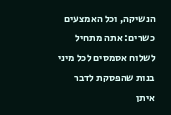הנשיקה, וכל האמצעים כשרים: אתה מתחיל לשלוח אסמסים לכל מיני בנות שהפסקת לדבר איתן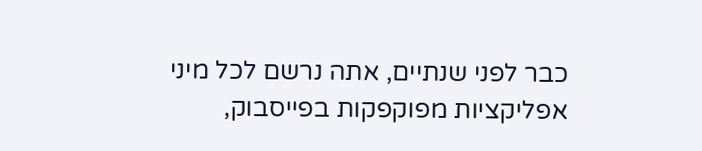כבר לפני שנתיים, אתה נרשם לכל מיני אפליקציות מפוקפקות בפייסבוק,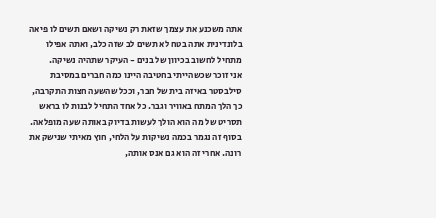אתה משכנע את עצמך שזאת רק נשיקה ושאם תשים לו פיאה בלונדינית אתה בטח לא תשים לב שזה כלב, ואתה אפילו מתחיל לחשוב בכיוון של בנים - העיקר שתהיה נשיקה.
אני זוכר שכשהייתי בחטיבה היינו כמה חברים במסיבת סילבסטר באיזה בית של חבר, וככל שהשעה חצות התקרבה, כך הלך המתח באוויר וגבר. כל אחד התחיל לבנות לו בראש תסריט של מה הוא הולך לעשות בדיוק באותה שעה מופלאה. בסוף זה נגמר בכמה נשיקות על הלחי, חוץ מאיתי שנישק את רונה. אחרי זה הוא גם אנס אותה,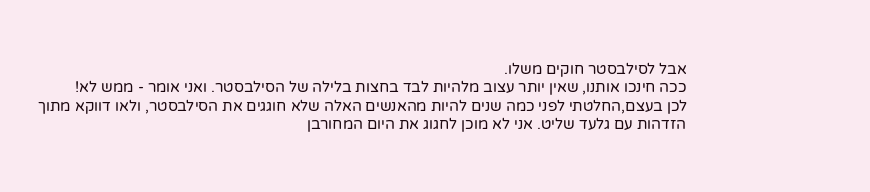אבל לסילבסטר חוקים משלו.
ככה חינכו אותנו, שאין יותר עצוב מלהיות לבד בחצות בלילה של הסילבסטר. ואני אומר - ממש לא!
לכן בעצם,החלטתי לפני כמה שנים להיות מהאנשים האלה שלא חוגגים את הסילבסטר, ולאו דווקא מתוך הזדהות עם גלעד שליט. אני לא מוכן לחגוג את היום המחורבן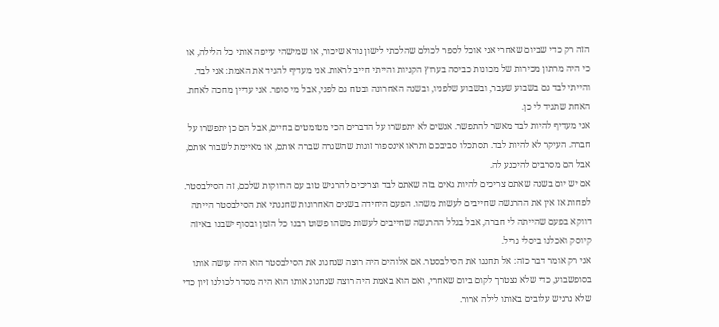הזה רק כדי שביום שאחרי אני אוכל לספר לכולם שהלכתי לישון נורא שיכור, או שמישהי עייפה אותי כל הלילה, או כי היה מרתון מכירות של מכונות כביסה בערוץ הקניות והייתי חייב לראות. אני מעדיף להגיד את האמת: אני לבד. והייתי לבד גם בשבוע שעבר, ובשבוע שלפניו, ובשנה האחרונה ובטח גם לפני, אבל מי סופר. אני עדיין מחכה לאחת. האחת שתגיד לי כן.
אני מעדיף להיות לבד מאשר להתפשר. אנשים לא יתפשרו על הדברים הכי מטומטים בחיים, אבל הם כן יתפשרו על חברה. העיקר לא להיות לבד. תסתכלו סביבכם ותראו אינספור זוגות שהשגרה שברה אותם, או מאיימת לשבור אותם, אבל הם מסרבים להיכנע לה.
אם יש יום בשנה שאתם צריכים להיות גאים בזה שאתם לבד וצריכים להרגיש טוב עם הרווקות שלכם, זה הסילבסטר. לפחות אז אין את ההרגשה שחייבים לעשות משהו. הפעם היחידה בשנים האחרונות שחגגתי את הסילבסטר הייתה דווקא בפעם שהייתה לי חברה, אבל בגלל ההרגשה שחייבים לעשות משהו פשוט רבנו כל הזמן ובסוף ישבנו באיזה קיוסק ואכלנו ביסלי גריל.
אני רק אומר דבר כזה: אל תחגגו את הסילבסטר. אם אלוהים היה רוצה שנחגוג את הסילבסטר הוא היה עושה אותו בסופשבוע, כדי שלא נצטרך לקום ביום שאחרי, ואם הוא באמת היה רוצה שנחגוג אותו הוא היה מסדר לכולנו זיון כדי שלא נרגיש עלובים באותו לילה ארור.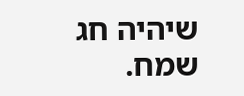שיהיה חג שמח.